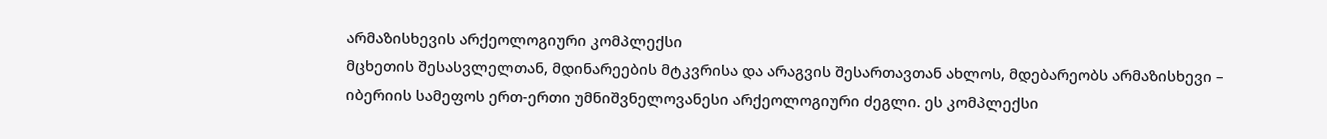არმაზისხევის არქეოლოგიური კომპლექსი
მცხეთის შესასვლელთან, მდინარეების მტკვრისა და არაგვის შესართავთან ახლოს, მდებარეობს არმაზისხევი – იბერიის სამეფოს ერთ-ერთი უმნიშვნელოვანესი არქეოლოგიური ძეგლი. ეს კომპლექსი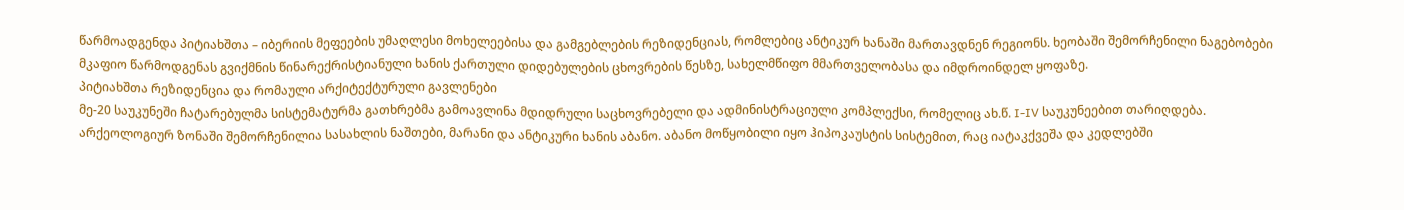წარმოადგენდა პიტიახშთა – იბერიის მეფეების უმაღლესი მოხელეებისა და გამგებლების რეზიდენციას, რომლებიც ანტიკურ ხანაში მართავდნენ რეგიონს. ხეობაში შემორჩენილი ნაგებობები მკაფიო წარმოდგენას გვიქმნის წინარექრისტიანული ხანის ქართული დიდებულების ცხოვრების წესზე, სახელმწიფო მმართველობასა და იმდროინდელ ყოფაზე.
პიტიახშთა რეზიდენცია და რომაული არქიტექტურული გავლენები
მე-20 საუკუნეში ჩატარებულმა სისტემატურმა გათხრებმა გამოავლინა მდიდრული საცხოვრებელი და ადმინისტრაციული კომპლექსი, რომელიც ახ.წ. I-IV საუკუნეებით თარიღდება. არქეოლოგიურ ზონაში შემორჩენილია სასახლის ნაშთები, მარანი და ანტიკური ხანის აბანო. აბანო მოწყობილი იყო ჰიპოკაუსტის სისტემით, რაც იატაკქვეშა და კედლებში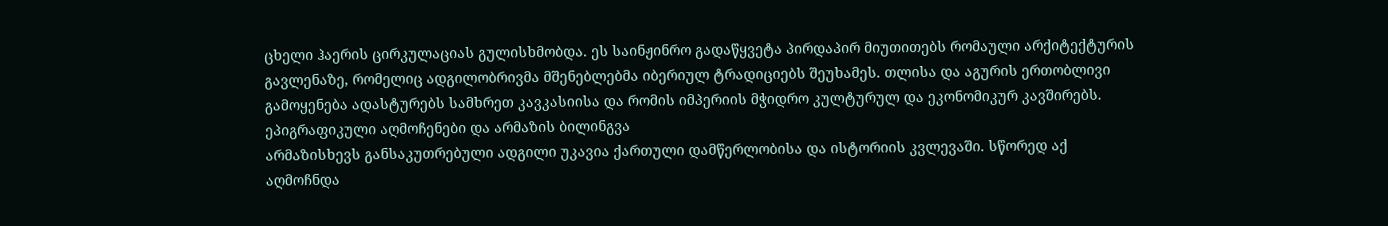ცხელი ჰაერის ცირკულაციას გულისხმობდა. ეს საინჟინრო გადაწყვეტა პირდაპირ მიუთითებს რომაული არქიტექტურის გავლენაზე, რომელიც ადგილობრივმა მშენებლებმა იბერიულ ტრადიციებს შეუხამეს. თლისა და აგურის ერთობლივი გამოყენება ადასტურებს სამხრეთ კავკასიისა და რომის იმპერიის მჭიდრო კულტურულ და ეკონომიკურ კავშირებს.
ეპიგრაფიკული აღმოჩენები და არმაზის ბილინგვა
არმაზისხევს განსაკუთრებული ადგილი უკავია ქართული დამწერლობისა და ისტორიის კვლევაში. სწორედ აქ აღმოჩნდა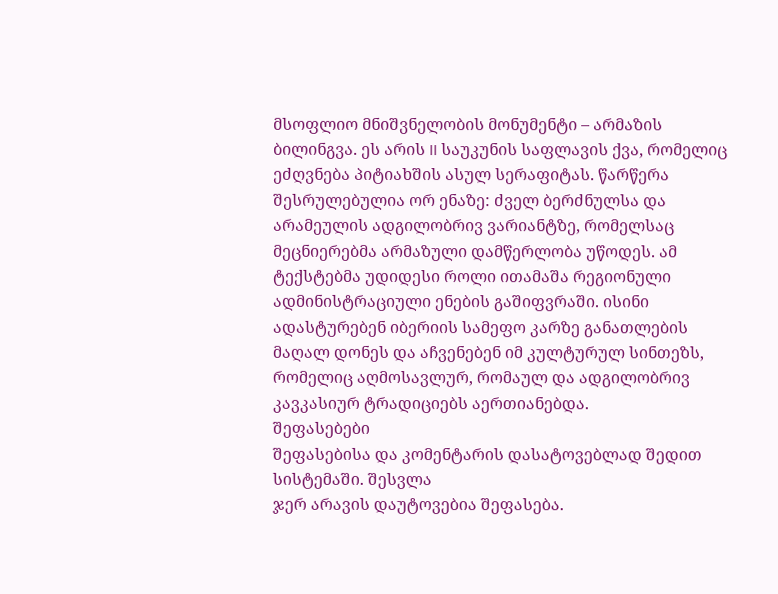მსოფლიო მნიშვნელობის მონუმენტი – არმაზის ბილინგვა. ეს არის II საუკუნის საფლავის ქვა, რომელიც ეძღვნება პიტიახშის ასულ სერაფიტას. წარწერა შესრულებულია ორ ენაზე: ძველ ბერძნულსა და არამეულის ადგილობრივ ვარიანტზე, რომელსაც მეცნიერებმა არმაზული დამწერლობა უწოდეს. ამ ტექსტებმა უდიდესი როლი ითამაშა რეგიონული ადმინისტრაციული ენების გაშიფვრაში. ისინი ადასტურებენ იბერიის სამეფო კარზე განათლების მაღალ დონეს და აჩვენებენ იმ კულტურულ სინთეზს, რომელიც აღმოსავლურ, რომაულ და ადგილობრივ კავკასიურ ტრადიციებს აერთიანებდა.
შეფასებები
შეფასებისა და კომენტარის დასატოვებლად შედით სისტემაში. შესვლა
ჯერ არავის დაუტოვებია შეფასება.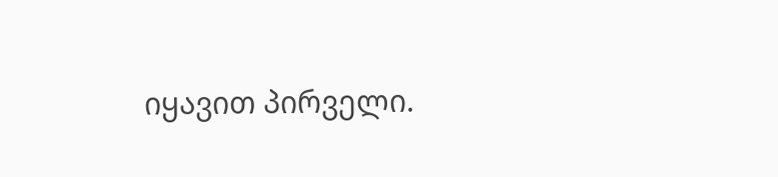იყავით პირველი.